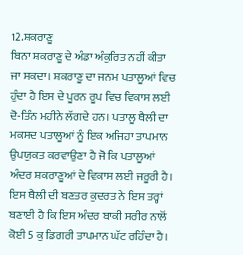12.ਸ਼ਕਰਾਣੂ
ਬਿਨਾ ਸ਼ਕਰਾਣੂ ਦੇ ਅੰਡਾ ਅੰਕੁਰਿਤ ਨਹੀਂ ਕੀਤਾ ਜਾ ਸਕਦਾ। ਸ਼ਕਰਾਣੂ ਦਾ ਜਨਮ ਪਤਾਲੂਆਂ ਵਿਚ ਹੁੰਦਾ ਹੈ ਇਸ ਦੇ ਪੂਰਨ ਰੂਪ ਵਿਚ ਵਿਕਾਸ ਲਈ ਦੋ-ਤਿੰਨ ਮਹੀਨੇ ਲੱਗਦੇ ਹਨ। ਪਤਾਲੂ ਥੈਲੀ ਦਾ ਮਕਸਦ ਪਤਾਲੂਆਂ ਨੂੰ ਇਕ ਅਜਿਹਾ ਤਾਪਮਾਨ ਉਪਯੁਕਤ ਕਰਵਾਉਣਾ ਹੈ ਜੋ ਕਿ ਪਤਾਲੂਆਂ ਅੰਦਰ ਸ਼ਕਰਾਣੂਆਂ ਦੇ ਵਿਕਾਸ ਲਈ ਜਰੂਰੀ ਹੈ। ਇਸ ਥੈਲੀ ਦੀ ਬਣਤਰ ਕੁਦਰਤ ਨੇ ਇਸ ਤਰ੍ਹਾਂ ਬਣਾਈ ਹੈ ਕਿ ਇਸ ਅੰਦਰ ਬਾਕੀ ਸਰੀਰ ਨਾਲੋਂ ਕੋਈ 5 ਕੁ ਡਿਗਰੀ ਤਾਪਮਾਨ ਘੱਟ ਰਹਿੰਦਾ ਹੈ।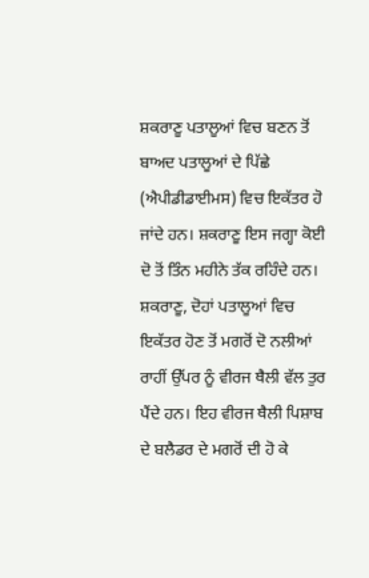ਸ਼ਕਰਾਣੂ ਪਤਾਲੂਆਂ ਵਿਚ ਬਣਨ ਤੋਂ ਬਾਅਦ ਪਤਾਲੂਆਂ ਦੇ ਪਿੱਛੇ (ਐਪੀਡੀਡਾਈਮਸ) ਵਿਚ ਇਕੱਤਰ ਹੋ ਜਾਂਦੇ ਹਨ। ਸ਼ਕਰਾਣੂ ਇਸ ਜਗ੍ਹਾ ਕੋਈ ਦੋ ਤੋਂ ਤਿੰਨ ਮਹੀਨੇ ਤੱਕ ਰਹਿੰਦੇ ਹਨ।
ਸ਼ਕਰਾਣੂ, ਦੋਹਾਂ ਪਤਾਲੂਆਂ ਵਿਚ ਇਕੱਤਰ ਹੋਣ ਤੋਂ ਮਗਰੋਂ ਦੋ ਨਲੀਆਂ ਰਾਹੀਂ ਉੱਪਰ ਨੂੰ ਵੀਰਜ ਥੈਲੀ ਵੱਲ ਤੁਰ ਪੈਂਦੇ ਹਨ। ਇਹ ਵੀਰਜ ਥੈਲੀ ਪਿਸ਼ਾਬ ਦੇ ਬਲੈਡਰ ਦੇ ਮਗਰੋਂ ਦੀ ਹੋ ਕੇ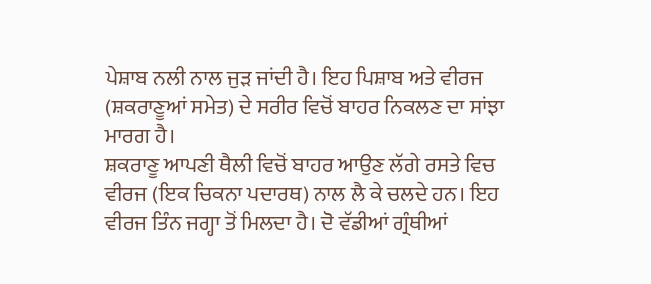ਪੇਸ਼ਾਬ ਨਲੀ ਨਾਲ ਜੁੜ ਜਾਂਦੀ ਹੈ। ਇਹ ਪਿਸ਼ਾਬ ਅਤੇ ਵੀਰਜ (ਸ਼ਕਰਾਣੂਆਂ ਸਮੇਤ) ਦੇ ਸਰੀਰ ਵਿਚੋਂ ਬਾਹਰ ਨਿਕਲਣ ਦਾ ਸਾਂਝਾ ਮਾਰਗ ਹੈ।
ਸ਼ਕਰਾਣੂ ਆਪਣੀ ਥੈਲੀ ਵਿਚੋਂ ਬਾਹਰ ਆਉਣ ਲੱਗੇ ਰਸਤੇ ਵਿਚ ਵੀਰਜ (ਇਕ ਚਿਕਨਾ ਪਦਾਰਥ) ਨਾਲ ਲੈ ਕੇ ਚਲਦੇ ਹਨ। ਇਹ ਵੀਰਜ ਤਿੰਨ ਜਗ੍ਹਾ ਤੋਂ ਮਿਲਦਾ ਹੈ। ਦੋ ਵੱਡੀਆਂ ਗ੍ਰੰਥੀਆਂ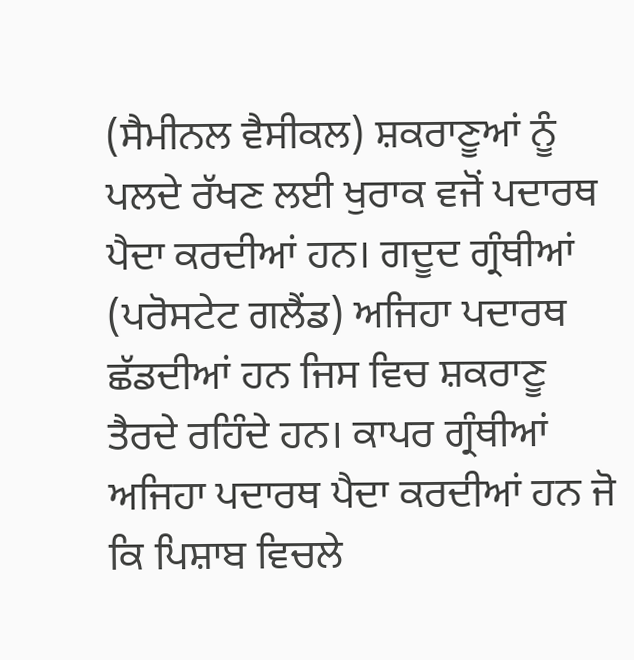(ਸੈਮੀਨਲ ਵੈਸੀਕਲ) ਸ਼ਕਰਾਣੂਆਂ ਨੂੰ ਪਲਦੇ ਰੱਖਣ ਲਈ ਖੁਰਾਕ ਵਜੋਂ ਪਦਾਰਥ ਪੈਦਾ ਕਰਦੀਆਂ ਹਨ। ਗਦੂਦ ਗ੍ਰੰਥੀਆਂ (ਪਰੋਸਟੇਟ ਗਲੈਂਡ) ਅਜਿਹਾ ਪਦਾਰਥ ਛੱਡਦੀਆਂ ਹਨ ਜਿਸ ਵਿਚ ਸ਼ਕਰਾਣੂ ਤੈਰਦੇ ਰਹਿੰਦੇ ਹਨ। ਕਾਪਰ ਗ੍ਰੰਥੀਆਂ ਅਜਿਹਾ ਪਦਾਰਥ ਪੈਦਾ ਕਰਦੀਆਂ ਹਨ ਜੋ ਕਿ ਪਿਸ਼ਾਬ ਵਿਚਲੇ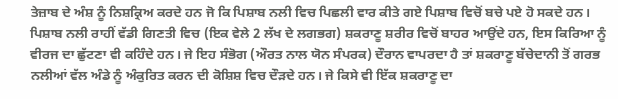ਤੇਜ਼ਾਬ ਦੇ ਅੰਸ਼ ਨੂੰ ਨਿਸ਼ਕ੍ਰਿਅ ਕਰਦੇ ਹਨ ਜੋ ਕਿ ਪਿਸ਼ਾਬ ਨਲੀ ਵਿਚ ਪਿਛਲੀ ਵਾਰ ਕੀਤੇ ਗਏ ਪਿਸ਼ਾਬ ਵਿਚੋਂ ਬਚੇ ਪਏ ਹੋ ਸਕਦੇ ਹਨ। ਪਿਸ਼ਾਬ ਨਲੀ ਰਾਹੀਂ ਵੱਡੀ ਗਿਣਤੀ ਵਿਚ (ਇਕ ਵੇਲੇ 2 ਲੱਖ ਦੇ ਲਗਭਗ) ਸ਼ਕਰਾਣੂ ਸ਼ਰੀਰ ਵਿਚੋਂ ਬਾਹਰ ਆਉਂਦੇ ਹਨ, ਇਸ ਕਿਰਿਆ ਨੂੰ ਵੀਰਜ ਦਾ ਛੁੱਟਣਾ ਵੀ ਕਹਿੰਦੇ ਹਨ। ਜੇ ਇਹ ਸੰਭੋਗ (ਔਰਤ ਨਾਲ ਯੋਨ ਸੰਪਰਕ) ਦੌਰਾਨ ਵਾਪਰਦਾ ਹੈ ਤਾਂ ਸ਼ਕਰਾਣੂ ਬੱਚੇਦਾਨੀ ਤੋਂ ਗਰਭ ਨਲੀਆਂ ਵੱਲ ਅੰਡੇ ਨੂੰ ਅੰਕੁਰਿਤ ਕਰਨ ਦੀ ਕੋਸ਼ਿਸ਼ ਵਿਚ ਦੌੜਦੇ ਹਨ। ਜੇ ਕਿਸੇ ਵੀ ਇੱਕ ਸ਼ਕਰਾਣੂ ਦਾ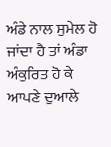ਅੰਡੇ ਨਾਲ ਸੁਮੇਲ ਹੋ ਜਾਂਦਾ ਹੈ ਤਾਂ ਅੰਡਾ ਅੰਕੁਰਿਤ ਹੋ ਕੇ ਆਪਣੇ ਦੁਆਲੇ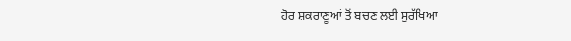ਹੋਰ ਸ਼ਕਰਾਣੂਆਂ ਤੋਂ ਬਚਣ ਲਈ ਸੁਰੱਖਿਆ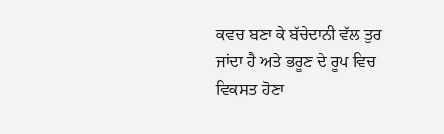ਕਵਚ ਬਣਾ ਕੇ ਬੱਚੇਦਾਨੀ ਵੱਲ ਤੁਰ ਜਾਂਦਾ ਹੈ ਅਤੇ ਭਰੂਣ ਦੇ ਰੂਪ ਵਿਚ ਵਿਕਸਤ ਹੋਣਾ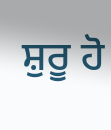ਸ਼ੁਰੂ ਹੋ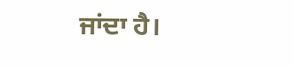ਜਾਂਦਾ ਹੈ।